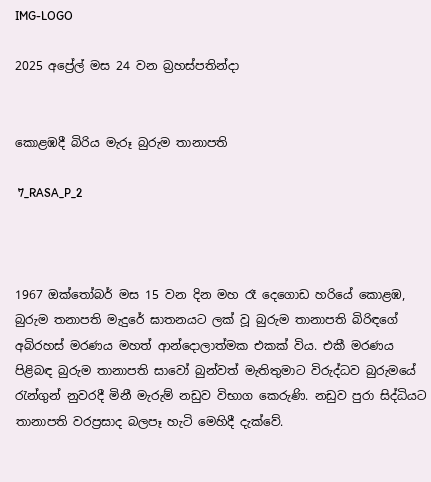IMG-LOGO

2025 අප්‍රේල් මස 24 වන බ්‍රහස්පතින්දා


කොළඹදී බිරිය මැරූ බුරුම තානාපති

 7_RASA_P_2



1967 ඔක්තෝබර් මස 15 වන දින මහ රෑ දෙගොඩ හරියේ කොළඹ, බුරුම තනාපති මැදුරේ ඝාතනයට ලක් වූ බුරුම තානාපති බිරිඳගේ අබිරහස් මරණය මහත් ආන්දොලාත්මක එකක් විය. එකී මරණය පිළිබඳ බුරුම තානාපති සාවෝ බුන්වත් මැතිතුමාට විරුද්ධව බුරුමයේ රැන්ගුන් නුවරදී මිනී මැරුම් නඩුව විභාග කෙරුණි. නඩුව පුරා සිද්ධියට තානාපති වරප්‍රසාද බලපෑ හැටි මෙහිදී දැක්වේ.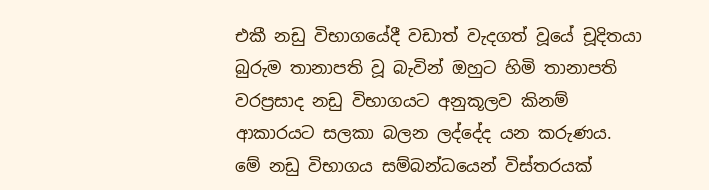එකී නඩු විභාගයේදී වඩාත් වැදගත් වූයේ චූදිතයා බුරුම තානාපති වූ බැවින් ඔහුට හිමි තානාපති වරප්‍රසාද නඩු විභාගයට අනුකූලව කිනම් ආකාරයට සලකා බලන ලද්දේද යන කරුණය. මේ නඩු විභාගය සම්බන්ධයෙන් විස්තරයක්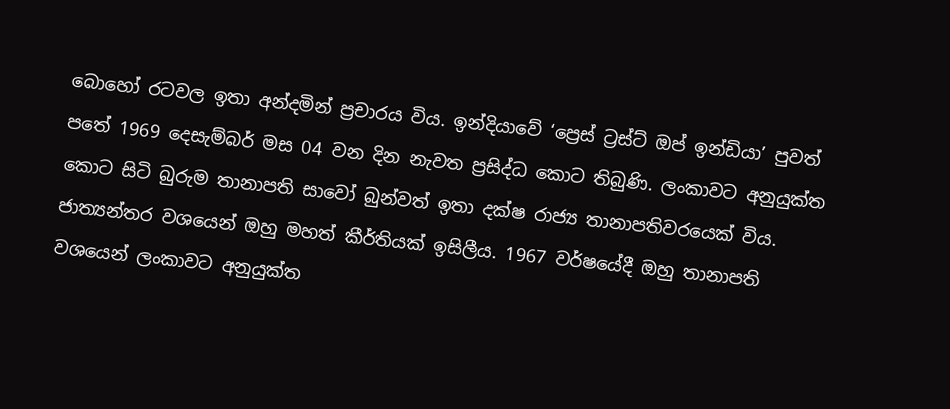බොහෝ රටවල ඉතා අන්දමින් ප්‍රචාරය විය. ඉන්දියාවේ ‘ප්‍රෙස් ට්‍රස්ට් ඔප් ඉන්ඩියා’ පුවත් පතේ 1969 දෙසැම්බර් මස 04 වන දින නැවත ප්‍රසිද්ධ කොට තිබුණි. ලංකාවට අනුයුක්ත කොට සිටි බුරුම තානාපති සාවෝ බුන්වත් ඉතා දක්ෂ රාජ්‍ය තානාපතිවරයෙක් විය. ජාත්‍යන්තර වශයෙන් ඔහු මහත් කීර්තියක් ඉසිලීය. 1967 වර්ෂයේදී ඔහු තානාපති වශයෙන් ලංකාවට අනුයුක්ත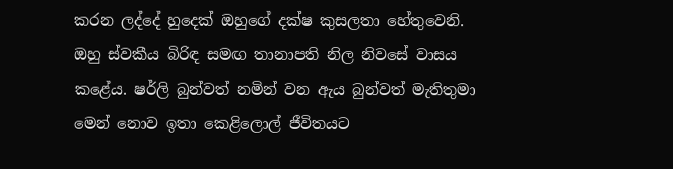කරන ලද්දේ හුදෙක් ඔහුගේ දක්ෂ කුසලතා හේතුවෙනි. ඔහු ස්වකීය බිරිඳ සමඟ තානාපති නිල නිවසේ වාසය කළේය. ෂර්ලි බුන්වත් නමින් වන ඇය බුන්වත් මැතිතුමා මෙන් නොව ඉතා කෙළිලොල් ජීවිතයට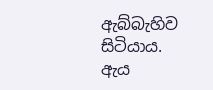ඇබ්බැහිව සිටියාය. ඇය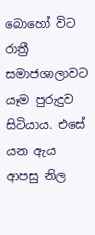බොහෝ විට රාත්‍රී සමාජශාලාවට යෑම පුරුදුව සිටියාය. එසේ යන ඇය ආපසු නිල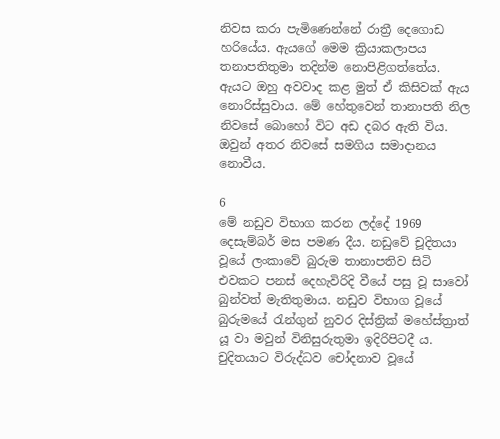නිවස කරා පැමිණෙන්නේ රාත්‍රී දෙගොඩ හරියේය. ඇයගේ මෙම ක්‍රියාකලාපය තනාපතිතුමා තදින්ම නොපිළිගත්තේය. ඇයට ඔහු අවවාද කළ මුත් ඒ කිසිවක් ඇය නොරිස්සුවාය. මේ හේතුවෙන් තානාපති නිල නිවසේ බොහෝ විට අඩ දබර ඇති විය. ඔවුන් අතර නිවසේ සමගිය සමාදානය නොවීය.

6
මේ නඩුව විභාග කරන ලද්දේ 1969 දෙසැම්බර් මස පමණ දීය. නඩුවේ චූදිතයා වූයේ ලංකාවේ බුරුම තානාපතිව සිටි එවකට පනස් දෙහැවිරිදි වීයේ පසු වූ සාවෝ බුන්වත් මැතිතුමාය. නඩුව විභාග වූයේ බුරුමයේ රැන්ගුන් නුවර දිස්ත්‍රික් මහේස්ත්‍රාත් යූ වා මවුන් විනිසුරුතුමා ඉදිරිපිටදී ය. චුදිතයාට විරුද්ධව චෝදනාව වූයේ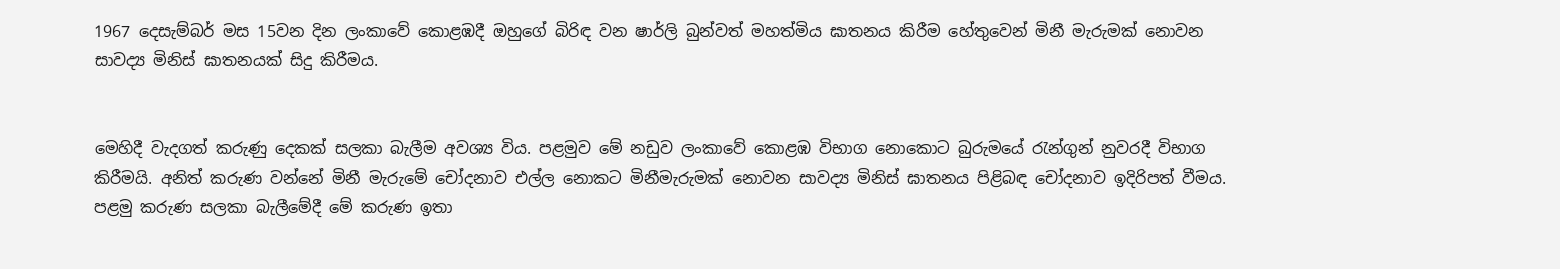1967 දෙසැම්බර් මස 15වන දින ලංකාවේ කොළඹදී ඔහුගේ බිරිඳ වන ෂාර්ලි බුන්වත් මහත්මිය ඝාතනය කිරීම හේතුවෙන් මිනී මැරුමක් නොවන සාවද්‍ය මිනිස් ඝාතනයක් සිදු කිරීමය.


මෙහිදී වැදගත් කරුණු දෙකක් සලකා බැලීම අවශ්‍ය විය. පළමුව මේ නඩුව ලංකාවේ කොළඹ විභාග නොකොට බුරුමයේ රැන්ගුන් නුවරදී විභාග කිරීමයි. අනිත් කරුණ වන්නේ මිනී මැරුමේ චෝදනාව එල්ල නොකට මිනීමැරුමක් නොවන සාවද්‍ය මිනිස් ඝාතනය පිළිබඳ චෝදනාව ඉදිරිපත් වීමය. පළමු කරුණ සලකා බැලීමේදී මේ කරුණ ඉතා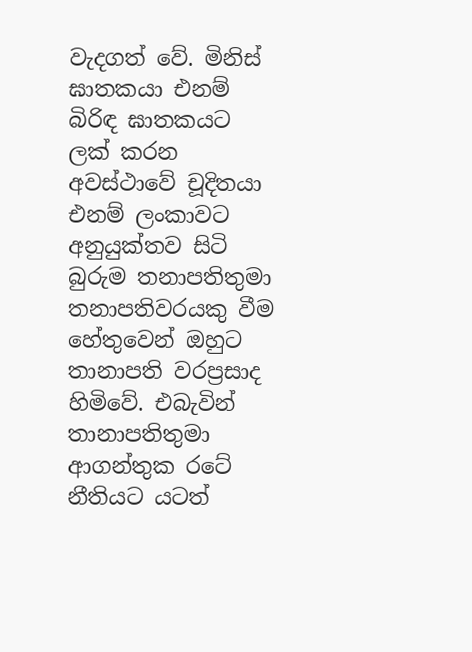වැදගත් වේ. මිනිස් ඝාතකයා එනම් බිරිඳ ඝාතකයට ලක් කරන අවස්ථාවේ චූදිතයා එනම් ලංකාවට අනුයුක්තව සිටි බුරුම තනාපතිතුමා තනාපතිවරයකු වීම හේතුවෙන් ඔහුට තානාපති වරප්‍රසාද හිමිවේ. එබැවින් තානාපතිතුමා ආගන්තුක රටේ නීතියට යටත්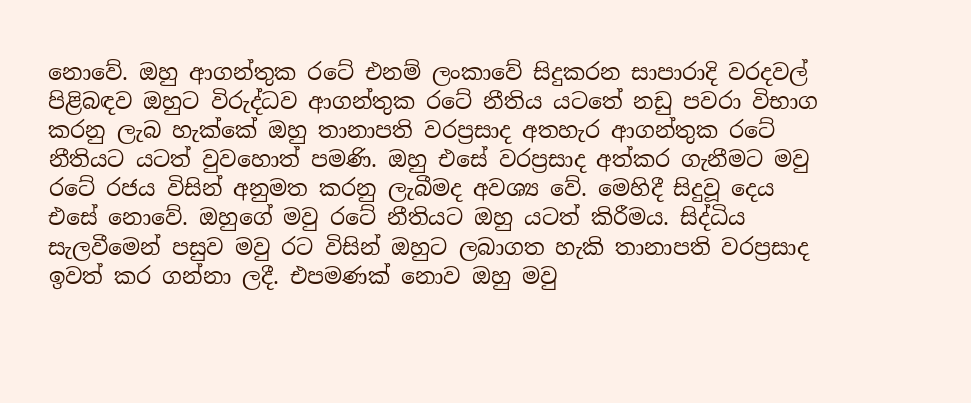නොවේ. ඔහු ආගන්තුක රටේ එනම් ලංකාවේ සිදුකරන සාපාරාදි වරදවල් පිළිබඳව ඔහුට විරුද්ධව ආගන්තුක රටේ නීතිය යටතේ නඩු පවරා විභාග කරනු ලැබ හැක්කේ ඔහු තානාපති වරප්‍රසාද අතහැර ආගන්තුක රටේ නීතියට යටත් වුවහොත් පමණි. ඔහු එසේ වරප්‍රසාද අත්කර ගැනීමට මවු රටේ රජය විසින් අනුමත කරනු ලැබීමද අවශ්‍ය වේ. මෙහිදී සිදුවූ දෙය එසේ නොවේ. ඔහුගේ මවු රටේ නීතියට ඔහු යටත් කිරීමය. සිද්ධිය සැලවීමෙන් පසුව මවු රට විසින් ඔහුට ලබාගත හැකි තානාපති වරප්‍රසාද ඉවත් කර ගන්නා ලදී. එපමණක් නොව ඔහු මවු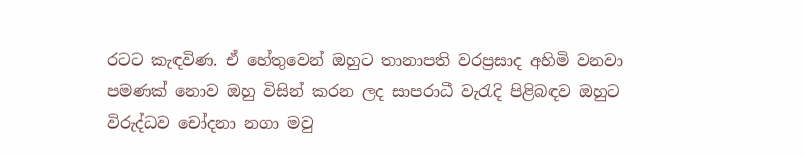රටට කැඳවිණ. ඒ හේතුවෙන් ඔහුට තානාපති වරප්‍රසාද අහිමි වනවා පමණක් නොව ඔහු විසින් කරන ලද සාපරාධී වැරැදි පිළිබඳව ඔහුට විරුද්ධව චෝදනා නගා මවු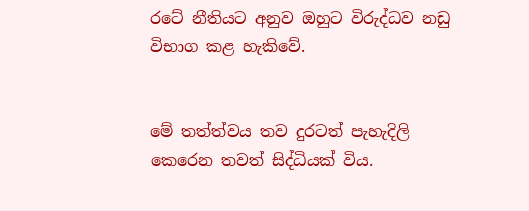රටේ නීතියට අනුව ඔහුට විරුද්ධව නඩු විභාග කළ හැකිවේ.


මේ තත්ත්වය තව දුරටත් පැහැදිලි කෙරෙන තවත් සිද්ධියක් විය.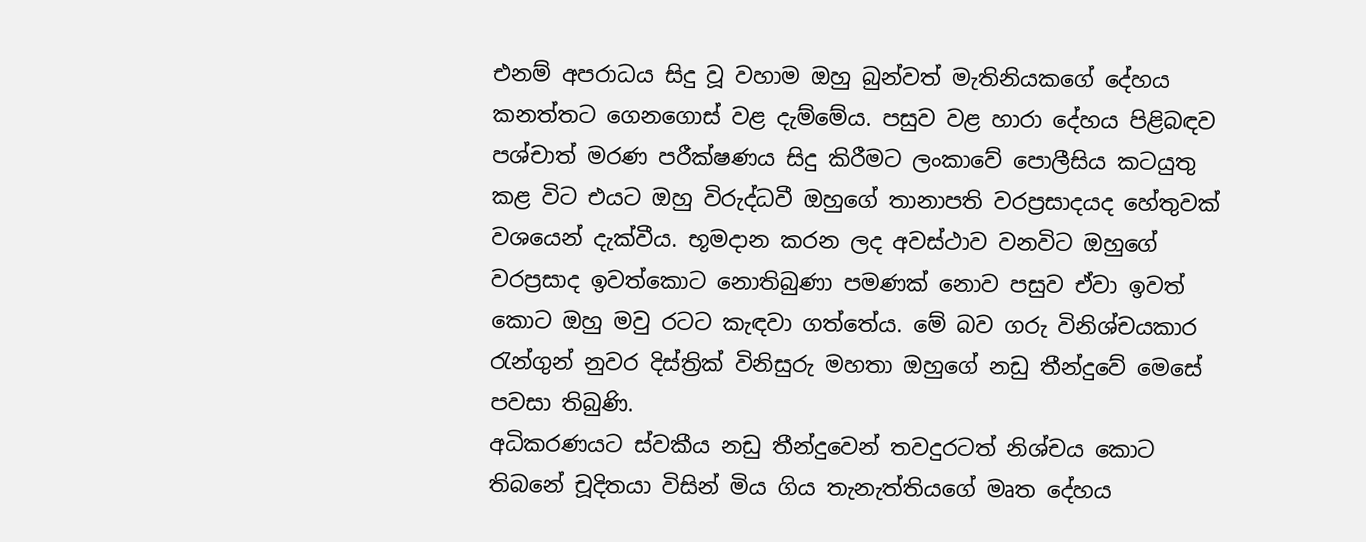එනම් අපරාධය සිදු වූ වහාම ඔහු බුන්වත් මැතිනියකගේ දේහය කනත්තට ගෙනගොස් වළ දැම්මේය. පසුව වළ හාරා දේහය පිළිබඳව පශ්චාත් මරණ පරීක්ෂණය සිදු කිරීමට ලංකාවේ පොලීසිය කටයුතු කළ විට එයට ඔහු විරුද්ධවී ඔහුගේ තානාපති වරප්‍රසාදයද හේතුවක් වශයෙන් දැක්වීය. භූමදාන කරන ලද අවස්ථාව වනවිට ඔහුගේ වරප්‍රසාද ඉවත්කොට නොතිබුණා පමණක් නොව පසුව ඒවා ඉවත් කොට ඔහු මවු රටට කැඳවා ගත්තේය. මේ බව ගරු විනිශ්චයකාර රැන්ගුන් නුවර දිස්ත්‍රික් විනිසුරු මහතා ඔහුගේ නඩු තීන්දුවේ මෙසේ පවසා තිබුණි.
අධිකරණයට ස්වකීය නඩු තීන්දුවෙන් තවදුරටත් නිශ්චය කොට තිබනේ චූදිතයා විසින් මිය ගිය තැනැත්තියගේ මෘත දේහය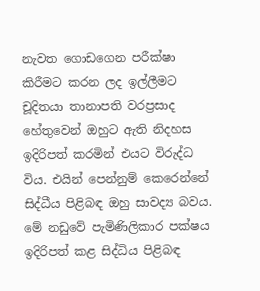නැවත ගොඩගෙන පරීක්ෂා කිරීමට කරන ලද ඉල්ලීමට චූදිතයා තානාපති වරප්‍රසාද හේතුවෙන් ඔහුට ඇති නිදහස ඉදිරිපත් කරමින් එයට විරුද්ධ විය. එයින් පෙන්නුම් කෙරෙන්නේ සිද්ධීය පිළිබඳ ඔහු සාවද්‍ය බවය. මේ නඩුවේ පැමිණිලිකාර පක්ෂය ඉදිරිපත් කළ සිද්ධිය පිළිබඳ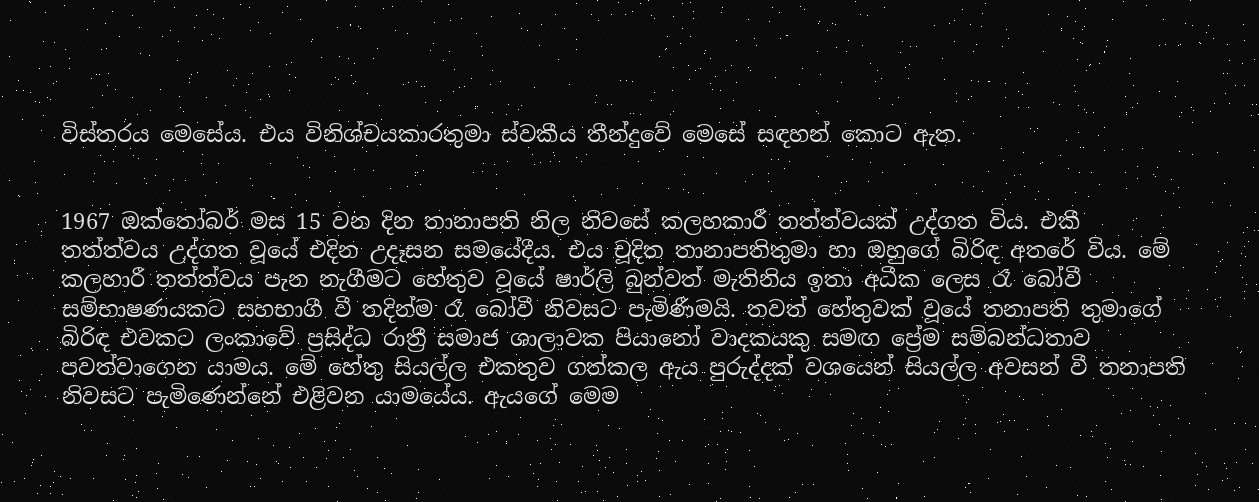විස්තරය මෙසේය. එය විනිශ්චයකාරතුමා ස්වකීය තීන්දුවේ මෙසේ සඳහන් කොට ඇත.


1967 ඔක්තෝබර් මස 15 වන දින තානාපති නිල නිවසේ කලහකාරී තත්ත්වයක් උද්ගත විය. එකී තත්ත්වය උද්ගත වූයේ එදින උදෑසන සමයේදීය. එය චූදිත තානාපතිතුමා හා ඔහුගේ බිරිඳ අතරේ විය. මේ කලහාරී තත්ත්වය පැන නැගීමට හේතුව වූයේ ෂාර්ලි බුන්වත් මැතිනිය ඉතා අධීක ලෙස රෑ බෝවී සම්භාෂණයකට සහභාගී වී තදින්ම රෑ බෝවී නිවසට පැමිණීමයි. තවත් හේතුවක් වූයේ තනාපති තුමාගේ බිරිඳ එවකට ලංකාවේ ප්‍රසිද්ධ රාත්‍රී සමාජ ශාලාවක පියානෝ වාදකයකු සමඟ ප්‍රේම සම්බන්ධතාව පවත්වාගෙන යාමය. මේ හේතු සියල්ල එකතුව ගත්කල ඇය පුරුද්දක් වශයෙන් සියල්ල අවසන් වී තනාපති නිවසට පැමිණෙන්නේ එළිවන යාමයේය. ඇයගේ මෙම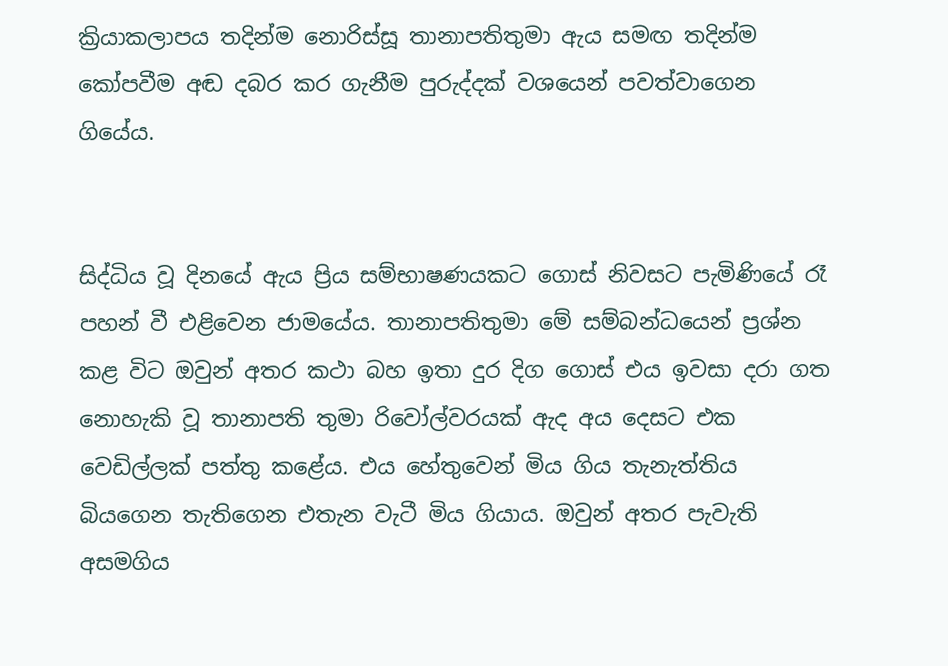ක්‍රියාකලාපය තදින්ම නොරිස්සූ තානාපතිතුමා ඇය සමඟ තදින්ම කෝපවීම අඬ දබර කර ගැනීම පුරුද්දක් වශයෙන් පවත්වාගෙන ගියේය.


සිද්ධිය වූ දිනයේ ඇය ප්‍රිය සම්භාෂණයකට ගොස් නිවසට පැමිණියේ රෑ පහන් වී එළිවෙන ජාමයේය. තානාපතිතුමා මේ සම්බන්ධයෙන් ප්‍රශ්න කළ විට ඔවුන් අතර කථා බහ ඉතා දුර දිග ගොස් එය ඉවසා දරා ගත නොහැකි වූ තානාපති තුමා රිවෝල්වරයක් ඇද අය දෙසට එක වෙඩිල්ලක් පත්තු කළේය. එය හේතුවෙන් මිය ගිය තැනැත්තිය බියගෙන තැතිගෙන එතැන වැටී මිය ගියාය. ඔවුන් අතර පැවැති අසමගිය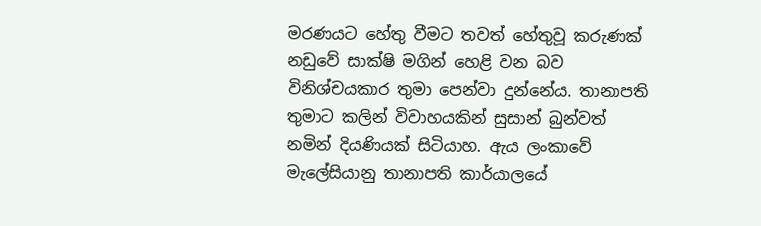මරණයට හේතු වීමට තවත් හේතුවූ කරුණක් නඩුවේ සාක්ෂි මගින් හෙළි වන බව විනිශ්චයකාර තුමා පෙන්වා දුන්නේය. තානාපති තුමාට කලින් විවාහයකින් සුසාන් බුන්වත් නමින් දියණියක් සිටියාහ. ඇය ලංකාවේ මැලේසියානු තානාපති කාර්යාලයේ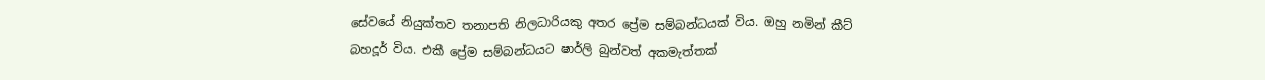සේවයේ නියුක්තව තනාපති නිලධාරියකු අතර ප්‍රේම සම්බන්ධයක් විය. ඔහු නමින් කීට් බහදූර් විය. එකී ප්‍රේම සම්බන්ධයට ෂාර්ලි බුන්වත් අකමැත්තක්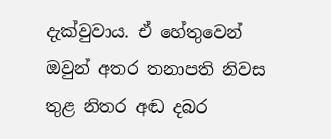දැක්වුවාය. ඒ හේතුවෙන් ඔවුන් අතර තනාපති නිවස තුළ නිතර අඬ දබර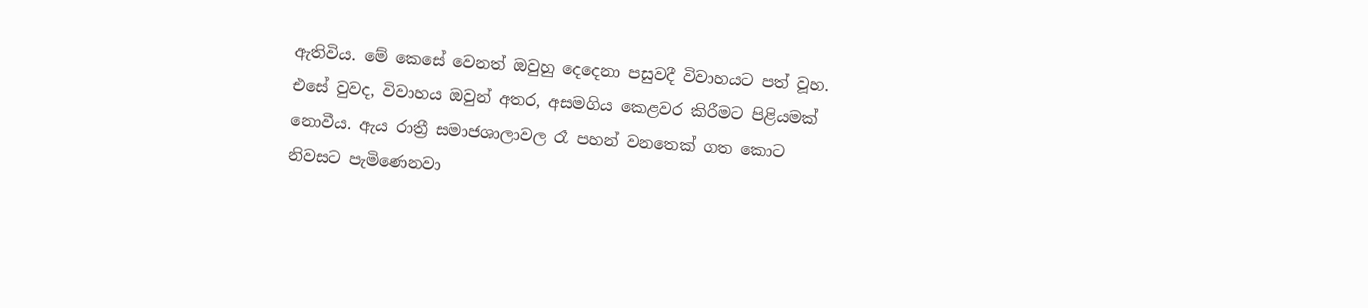ඇතිවිය. මේ කෙසේ වෙනත් ඔවුහු දෙදෙනා පසුවදී විවාහයට පත් වූහ. එසේ වුවද, විවාහය ඔවුන් අතර, අසමගිය කෙළවර කිරීමට පිළියමක් නොවීය. ඇය රාත්‍රී සමාජශාලාවල රෑ පහන් වනතෙක් ගත කොට නිවසට පැමිණෙනවා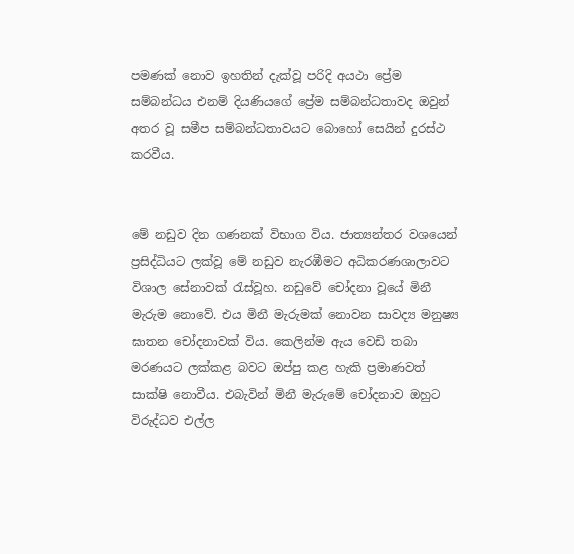පමණක් නොව ඉහතින් දැක්වූ පරිදි අයථා ප්‍රේම සම්බන්ධය එනම් දියණියගේ ප්‍රේම සම්බන්ධතාවද ඔවුන් අතර වූ සමීප සම්බන්ධතාවයට බොහෝ සෙයින් දුරස්ථ කරවීය.


මේ නඩුව දින ගණනක් විභාග විය. ජාත්‍යන්තර වශයෙන් ප්‍රසිද්ධියට ලක්වූ මේ නඩුව නැරඹීමට අධිකරණශාලාවට විශාල සේනාවක් රැස්වූහ. නඩුවේ චෝදනා වූයේ මිනී මැරුම නොවේ. එය මිනී මැරුමක් නොවන සාවද්‍ය මනුෂ්‍ය ඝාතන චෝදනාවක් විය. කෙලින්ම ඇය වෙඩි තබා මරණයට ලක්කළ බවට ඔප්පු කළ හැකි ප්‍රමාණවත් සාක්ෂි නොවීය. එබැවින් මිනී මැරුමේ චෝදනාව ඔහුට විරුද්ධව එල්ල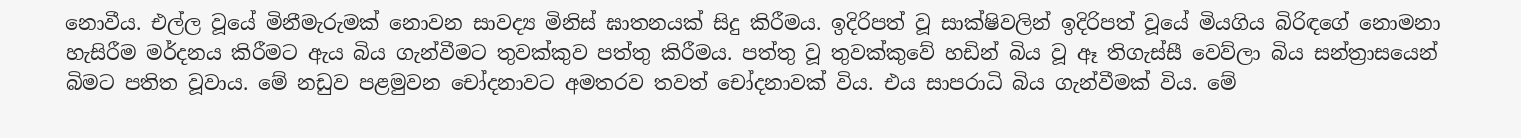නොවීය. එල්ල වූයේ මිනීමැරුමක් නොවන සාවද්‍ය මිනිස් ඝාතනයක් සිදු කිරීමය. ඉදිරිපත් වූ සාක්ෂිවලින් ඉදිරිපත් වූයේ මියගිය බිරිඳගේ නොමනා හැසිරීම මර්දනය කිරීමට ඇය බිය ගැන්වීමට තුවක්කුව පත්තු කිරීමය. පත්තු වූ තුවක්කුවේ හඩින් බිය වූ ඈ තිගැස්සී වෙව්ලා බිය සන්ත්‍රාසයෙන් බිමට පතිත වූවාය. මේ නඩුව පළමුවන චෝදනාවට අමතරව තවත් චෝදනාවක් විය. එය සාපරාධි බිය ගැන්වීමක් විය. මේ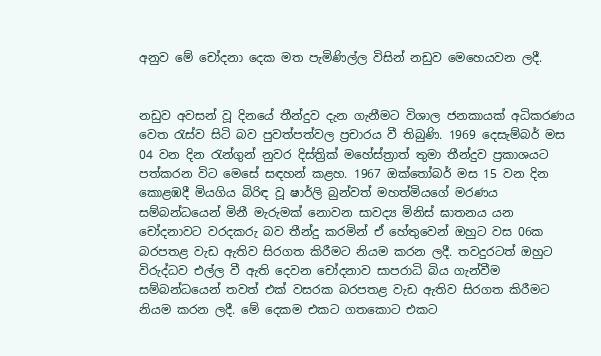අනුව මේ චෝදනා දෙක මත පැමිණිල්ල විසින් නඩුව මෙහෙයවන ලදී.


නඩුව අවසන් වූ දිනයේ තීන්දුව දැන ගැනීමට විශාල ජනකායක් අධිකරණය වෙත රැස්ව සිටි බව පුවත්පත්වල ප්‍රචාරය වී තිබුණි. 1969 දෙසැම්බර් මස 04 වන දින රැන්ගුන් නුවර දිස්ත්‍රික් මහේස්ත්‍රාත් තුමා තීන්දුව ප්‍රකාශයට පත්කරන විට මෙසේ සඳහන් කළහ. 1967 ඔක්තෝබර් මස 15 වන දින කොළඹදී මියගිය බිරිඳ වූ ෂාර්ලි බුන්වත් මහත්මියගේ මරණය සම්බන්ධයෙන් මිනී මැරුමක් නොවන සාවද්‍ය මිනිස් ඝාතනය යන චෝදනාවට වරදකරු බව තීන්දු කරමින් ඒ හේතුවෙන් ඔහුට වස 06ක බරපතළ වැඩ ඇතිව සිරගත කිරීමට නියම කරන ලදී. තවදුරටත් ඔහුට විරුද්ධව එල්ල වී ඇති දෙවන චෝදනාව සාපරාධි බිය ගැන්වීම සම්බන්ධයෙන් තවත් එක් වසරක බරපතළ වැඩ ඇතිව සිරගත කිරීමට නියම කරන ලදී. මේ දෙකම එකට ගතකොට එකට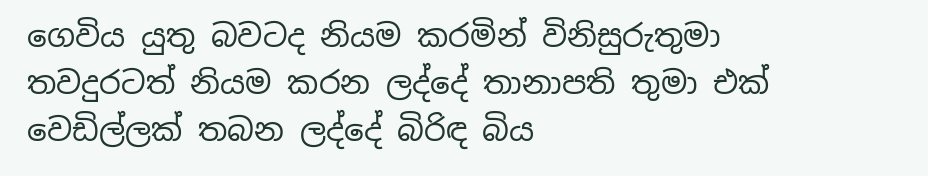ගෙවිය යුතු බවටද නියම කරමින් විනිසුරුතුමා තවදුරටත් නියම කරන ලද්දේ තානාපති තුමා එක් වෙඩිල්ලක් තබන ලද්දේ බිරිඳ බිය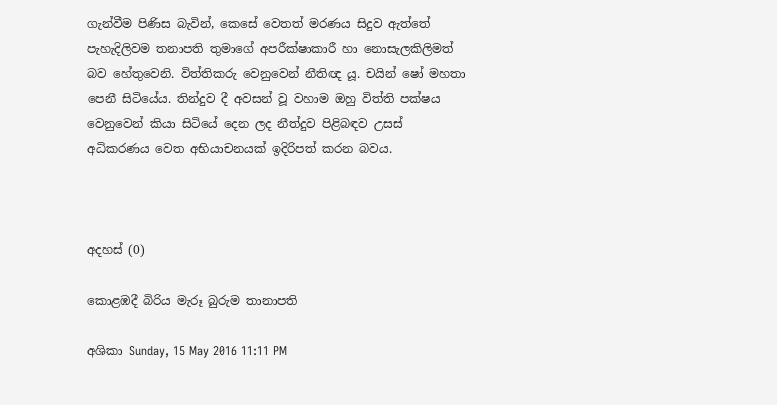ගැන්වීම පිණිස බැවින්, කෙසේ වෙතත් මරණය සිදුව ඇත්තේ පැහැදිලිවම තනාපති තුමාගේ අපරීක්ෂාකාරී හා නොසැලකිලිමත් බව හේතුවෙනි. විත්තිකරු වෙනුවෙන් නීතිඥ යූ. චයින් ෂෝ මහතා පෙනී සිටියේය. තින්දුව දී අවසන් වූ වහාම ඔහු විත්ති පක්ෂය වෙනුවෙන් කියා සිටියේ දෙන ලද නීත්දුව පිළිබඳව උසස් අධිකරණය වෙත අභියාචනයක් ඉදිරිපත් කරන බවය.



අදහස් (0)

කොළඹදී බිරිය මැරූ බුරුම තානාපති

අශිකා Sunday, 15 May 2016 11:11 PM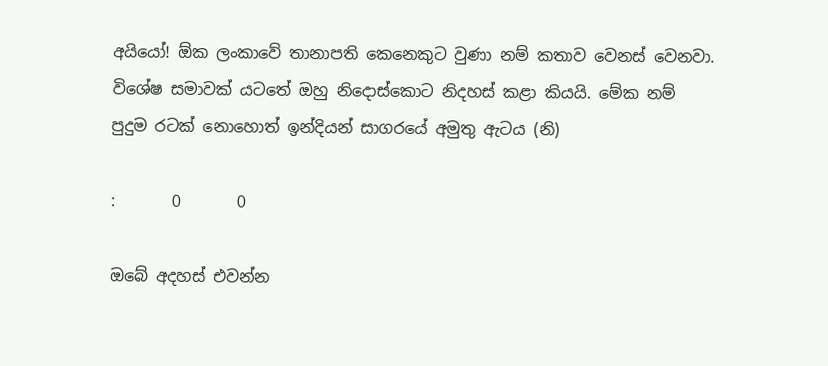අයියෝ! ඕක ලංකාවේ තානාපති කෙනෙකුට වුණා නම් කතාව වෙනස් වෙනවා. විශේෂ සමාවක් යටතේ ඔහු නිදොස්කොට නිදහස් කළා කියයි. මේක නම් පුදුම රටක් නොහොත් ඉන්දියන් සාගරයේ අමුතු ඇටය (නි)

:       0       0

ඔබේ අදහස් එවන්න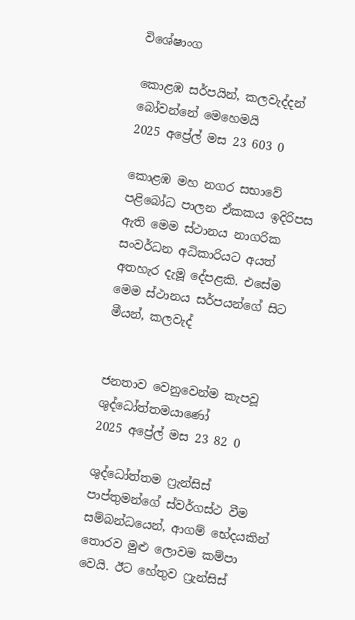විශේෂාංග

කොළඹ සර්පයින්, කලවැද්දන් බෝවන්නේ මෙහෙමයි
2025 අප්‍රේල් මස 23 603 0

කොළඹ මහ නගර සභාවේ පළිබෝධ පාලන ඒකකය ඉදිරිපස ඇති මෙම ස්ථානය නාගරික සංවර්ධන අධිකාරියට අයත් අතහැර දැමූ දේපළකි. එසේම මෙම ස්ථානය සර්පයන්ගේ සිට මීයන්, කලවැද්


ජනතාව වෙනුවෙන්ම කැපවූ ශුද්ධෝත්තමයාණෝ
2025 අප්‍රේල් මස 23 82 0

ශුද්ධෝත්තම ෆ්‍රැන්සිස් පාප්තුමන්ගේ ස්වර්ගස්ථ වීම සම්බන්ධයෙන්, ආගම් භේදයකින් තොරව මුළු ලොවම කම්පා වෙයි. ඊට හේතුව ෆ්‍රැන්සිස්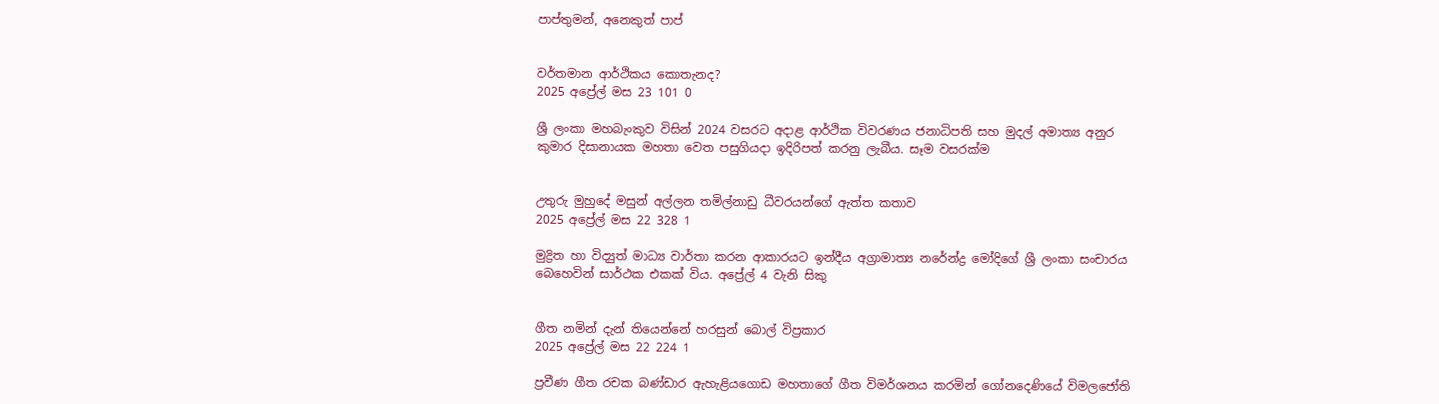පාප්තුමන්, අනෙකුත් පාප්


වර්තමාන ආර්ථිකය කොතැනද?
2025 අප්‍රේල් මස 23 101 0

ශ්‍රී ලංකා මහබැංකුව විසින් 2024 වසරට අදාළ ආර්ථික විවරණය ජනාධිපති සහ මුදල් අමාත්‍ය අනුර කුමාර දිසානායක මහතා වෙත පසුගියදා ඉදිරිපත් කරනු ලැබීය. සෑම වසරක්ම


උතුරු මුහුදේ මසුන් අල්ලන තමිල්නාඩු ධීවරයන්ගේ ඇත්ත කතාව
2025 අප්‍රේල් මස 22 328 1

මුද්‍රිත හා විද්‍යුත් මාධ්‍ය වාර්තා කරන ආකාරයට ඉන්දීය අග්‍රාමාත්‍ය නරේන්ද්‍ර මෝදිගේ ශ්‍රී ලංකා සංචාරය බෙහෙවින් සාර්ථක එකක් විය. අප්‍රේල් 4 වැනි සිකු


ගීත නමින් දැන් තියෙන්නේ හරසුන් බොල් විප්‍රකාර
2025 අප්‍රේල් මස 22 224 1

ප්‍රවීණ ගීත රචක බණ්ඩාර ඇහැළියගොඩ මහතාගේ ගීත විමර්ශනය කරමින් ගෝනදෙණියේ විමලජෝති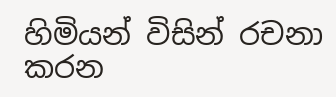හිමියන් විසින් රචනා කරන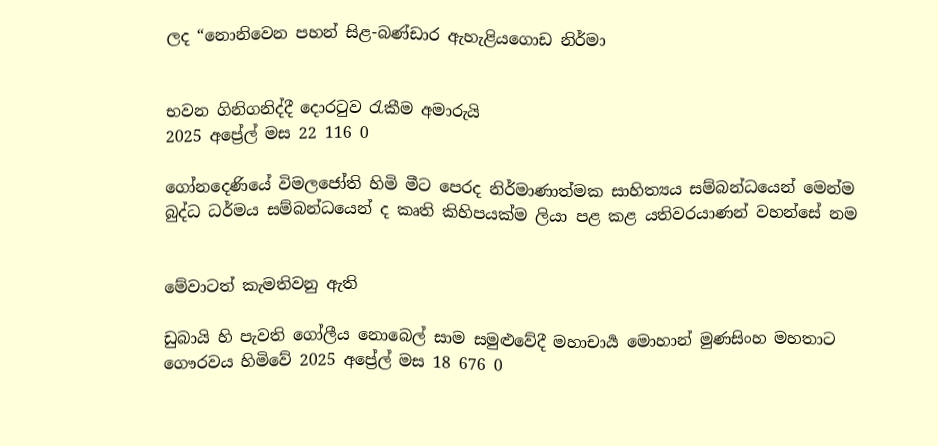ලද “නොනිවෙන පහන් සිළ-බණ්ඩාර ඇහැළියගොඩ නිර්මා


භවන ගිනිගනිද්දී දොරටුව රැකීම අමාරුයි
2025 අප්‍රේල් මස 22 116 0

ගෝනදෙණියේ විමලජෝති හිමි මීට පෙරද නිර්මාණාත්මක සාහිත්‍යය සම්බන්ධයෙන් මෙන්ම බුද්ධ ධර්මය සම්බන්ධයෙන් ද කෘති කිහිපයක්ම ලියා පළ කළ යතිවරයාණන් වහන්සේ නම


මේවාටත් කැමතිවනු ඇති

ඩුබායි හි පැවති ගෝලීය නොබෙල් සාම සමුළුවේදී මහාචාර්‍ය මොහාන් මුණසිංහ මහතාට ගෞරවය හිමිවේ 2025 අප්‍රේල් මස 18 676 0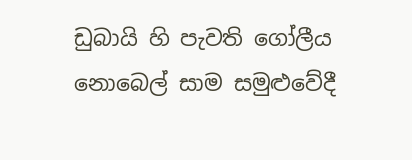ඩුබායි හි පැවති ගෝලීය නොබෙල් සාම සමුළුවේදී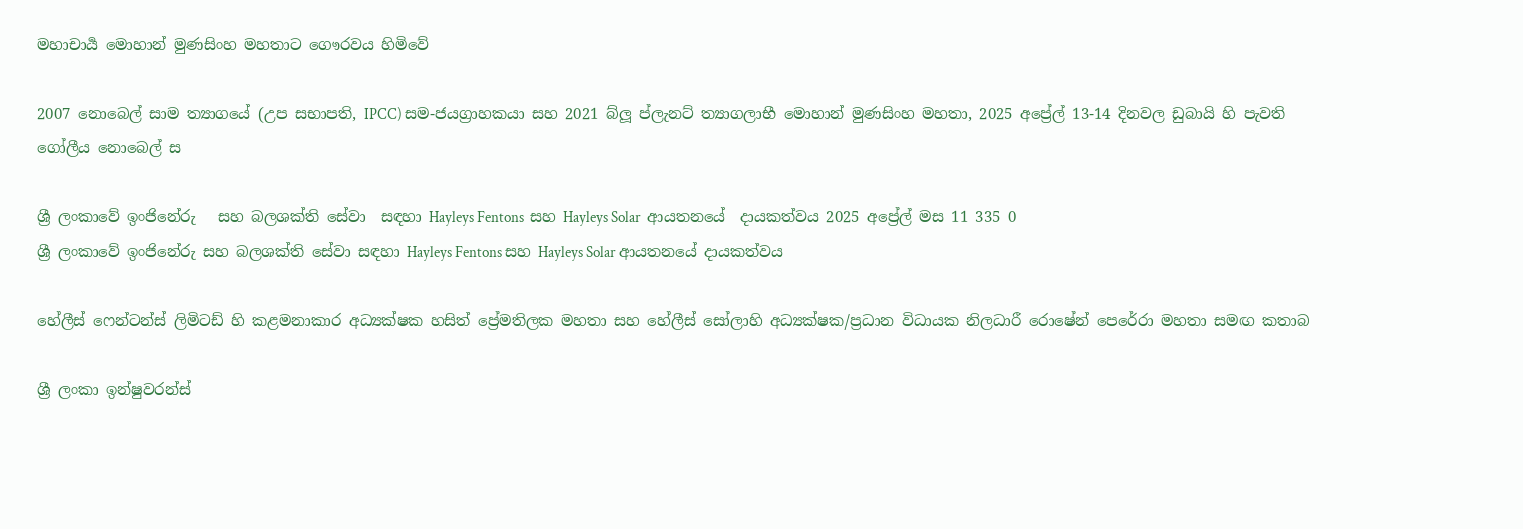මහාචාර්‍ය මොහාන් මුණසිංහ මහතාට ගෞරවය හිමිවේ

2007 නොබෙල් සාම ත්‍යාගයේ (උප සභාපති, IPCC) සම-ජයග්‍රාහකයා සහ 2021 බ්ලූ ප්ලැනට් ත්‍යාගලාභී මොහාන් මුණසිංහ මහතා, 2025 අප්‍රේල් 13-14 දිනවල ඩුබායි හි පැවති ගෝලීය නොබෙල් ස

ශ්‍රී ලංකාවේ ඉංජිනේරු   සහ බලශක්ති සේවා  සඳහා Hayleys Fentons  සහ Hayleys Solar  ආයතනයේ  දායකත්වය 2025 අප්‍රේල් මස 11 335 0
ශ්‍රී ලංකාවේ ඉංජිනේරු සහ බලශක්ති සේවා සඳහා Hayleys Fentons සහ Hayleys Solar ආයතනයේ දායකත්වය

හේලීස් ෆෙන්ටන්ස් ලිමිටඩ් හි කළමනාකාර අධ්‍යක්ෂක හසිත් ප්‍රේමතිලක මහතා සහ හේලීස් සෝලාහි අධ්‍යක්ෂක/ප්‍රධාන විධායක නිලධාරී රොෂේන් පෙරේරා මහතා සමඟ කතාබ

ශ්‍රී ලංකා ඉන්ෂුවරන්ස්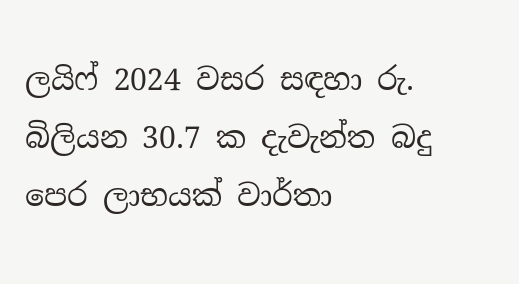ලයිෆ් 2024 වසර සඳහා රු. බිලියන 30.7 ක දැවැන්ත බදු පෙර ලාභයක් වාර්තා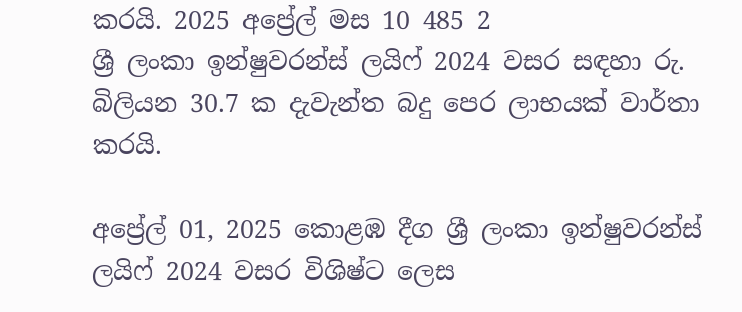කරයි. 2025 අප්‍රේල් මස 10 485 2
ශ්‍රී ලංකා ඉන්ෂුවරන්ස් ලයිෆ් 2024 වසර සඳහා රු. බිලියන 30.7 ක දැවැන්ත බදු පෙර ලාභයක් වාර්තා කරයි.

අප්‍රේල් 01, 2025 කොළඹ දීග ශ්‍රී ලංකා ඉන්ෂුවරන්ස් ලයිෆ් 2024 වසර විශිෂ්ට ලෙස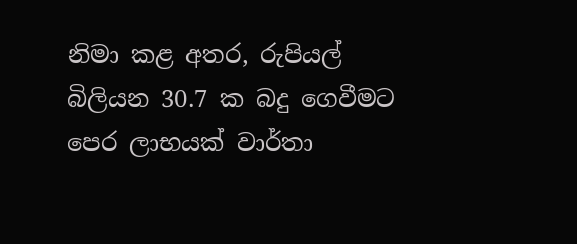නිමා කළ අතර, රුපියල් බිලියන 30.7 ක බදු ගෙවීමට පෙර ලාභයක් වාර්තා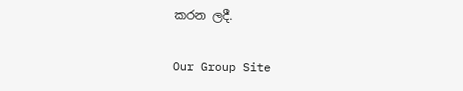කරන ලදී.

Our Group Site